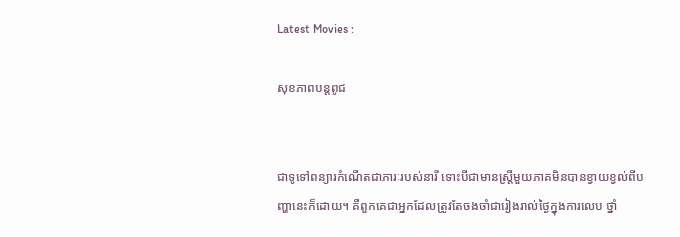Latest Movies :

សុខភាពបន្តពូជ


ជាទូទៅពន្យារកំណើតជាភារៈរបស់នារី ទោះបីជាមានស្ត្រីមួយភាគមិនបានខ្វាយខ្វល់ពីបញ្ហានេះក៏ដោយ។ គឺពួកគេជាអ្នកដែលត្រូវតែចងចាំជារៀងរាល់ថ្ងៃក្នុងការលេប ថ្នាំ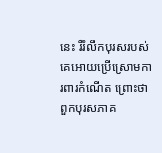នេះ រឺរំលឹកបុរសរបស់គេអោយប្រើស្រោមការពារកំណើត ព្រោះថាពួកបុរសភាគ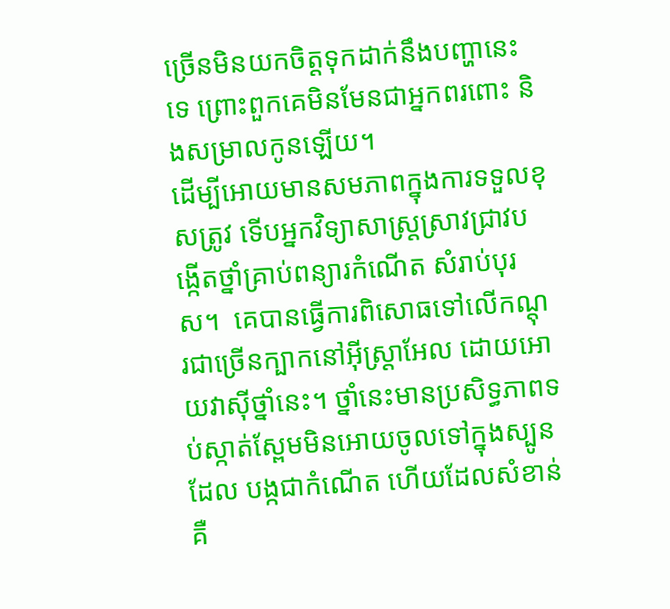ច្រើនមិនយកចិត្តទុកដាក់នឹងបញ្ហានេះទេ ព្រោះពួកគេមិនមែនជាអ្នកពរពោះ និងសម្រាលកូនឡើយ។
ដើម្បីអោយមានសមភាពក្នុងការទទួលខុសត្រូវ ទើបអ្នកវិទ្យាសាស្ត្រស្រាវជ្រាវបង្កើតថ្នាំគ្រាប់ពន្យារកំណើត សំរាប់បុរស។  គេបានធ្វើការពិសោធទៅលើកណ្តុរជាច្រើនក្បាកនៅអ៊ីស្ត្រាអែល ដោយអោយវាស៊ីថ្នាំនេះ។ ថ្នាំនេះមានប្រសិទ្ធភាពទប់ស្កាត់ស្ពែមមិនអោយចូលទៅក្នុងស្បូនដែល បង្កជាកំណើត ហើយដែលសំខាន់គឺ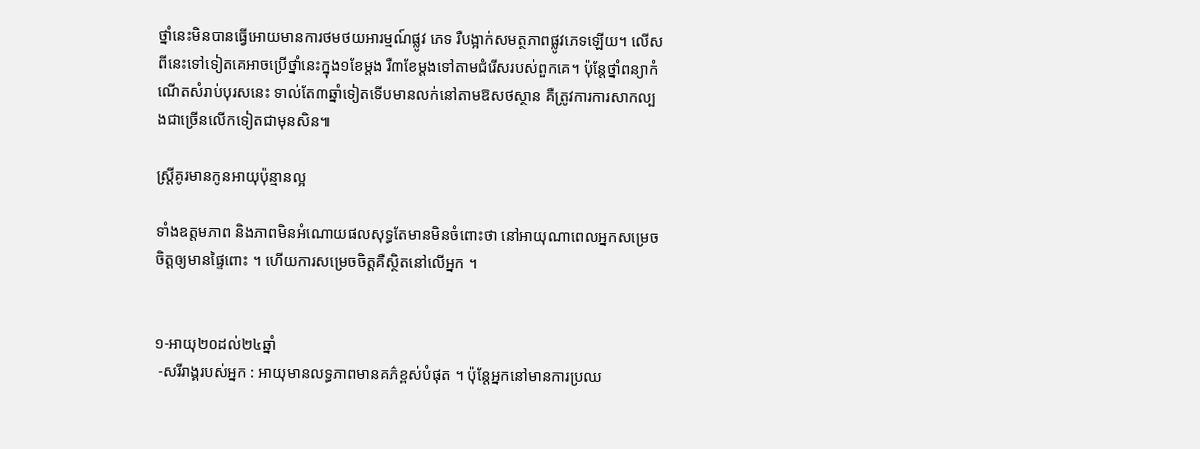ថ្នាំនេះមិនបានធ្វើអោយមានការថមថយអារម្មណ៍ផ្លូវ ភេទ រឺបង្អាក់សមត្ថភាពផ្លូវភេទឡើយ។ លើសពីនេះទៅទៀតគេអាចប្រើថ្នាំនេះក្នុង១ខែម្តង រឺ៣ខែម្តងទៅតាមជំរើសរបស់ពួកគេ។ ប៉ុន្តែថ្នាំពន្យាកំណើតសំរាប់បុរសនេះ ទាល់តែ៣ឆ្នាំទៀតទើបមានលក់នៅតាមឱសថស្ថាន គឺត្រូវការការសាកល្បងជាច្រើនលើកទៀតជាមុនសិន៕

ស្រី្តគូរមានកូនអាយុប៉ុន្មានល្អ

ទាំងឧត្តមភាព និងភាពមិនអំណោយផលសុទ្ធតែមានមិនចំពោះថា នៅអាយុណាពេលអ្នកសម្រេចចិត្តឲ្យមានផ្ទៃពោះ ។ ហើយការសម្រេចចិត្តគឺស្ថិតនៅលើអ្នក ។


១-អាយុ២០ដល់២៤ឆ្នាំ
 -សរីរាង្គរបស់អ្នក : អាយុមានលទ្ធភាពមានគភ៌ខ្ពស់បំផុត ។ ប៉ុន្តែអ្នកនៅមានការប្រឈ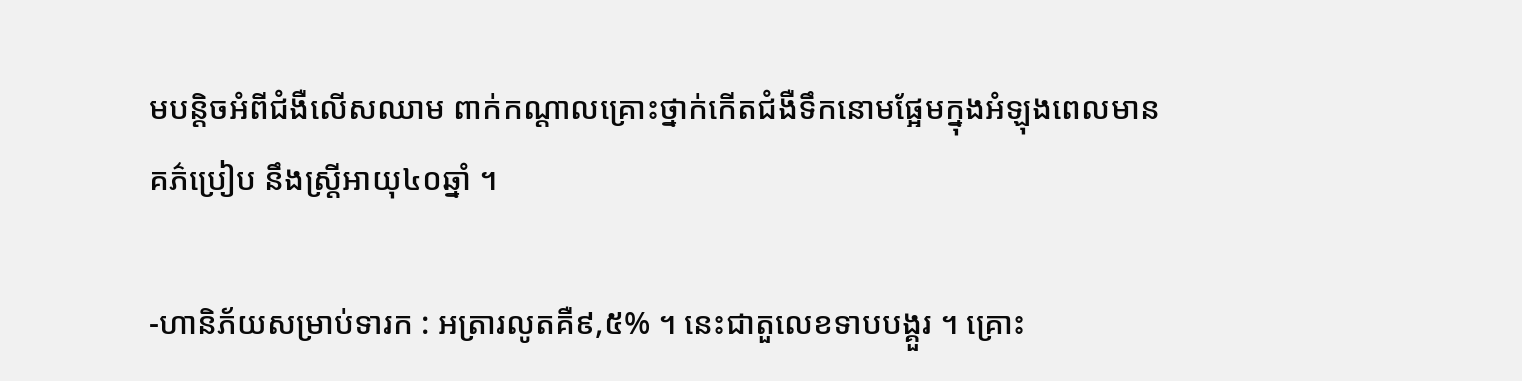មបន្តិចអំពីជំងឺលើសឈាម ពាក់កណ្តាលគ្រោះថ្នាក់កើតជំងឺទឹកនោមផ្អែមក្នុងអំឡុងពេលមានគភ៌ប្រៀប នឹងស្ត្រីអាយុ៤០ឆ្នាំ ។

-ហានិភ័យសម្រាប់ទារក : អត្រារលូតគឺ៩,៥% ។ នេះជាតួលេខទាបបង្គួរ ។ គ្រោះ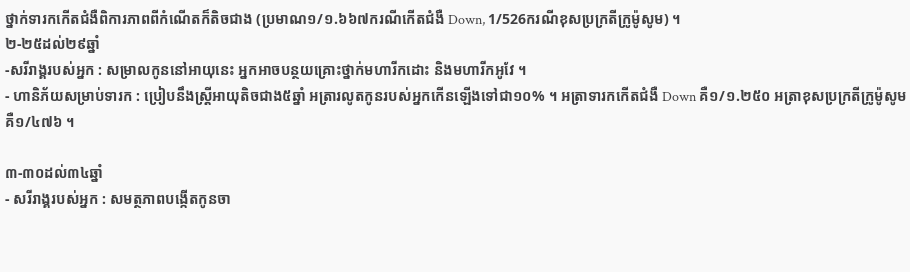ថ្នាក់ទារកកើតជំងឺពិការភាពពីកំណើតក៏តិចជាង (ប្រមាណ១/១.៦៦៧ករណីកើតជំងឺ Down, 1/526ករណីខុសប្រក្រតីក្រូម៉ូសូម) ។
២-២៥ដល់២៩ឆ្នាំ
-សរីរាង្គរបស់អ្នក : សម្រាលកូននៅអាយុនេះ អ្នកអាចបន្ថយគ្រោះថ្នាក់មហារីកដោះ និងមហារីកអូវែ ។
- ហានិភ័យសម្រាប់ទារក : ប្រៀបនឹងស្ត្រីអាយុតិចជាង៥ឆ្នាំ អត្រារលូតកូនរបស់អ្នកកើនឡើងទៅជា១០% ។ អត្រាទារកកើតជំងឺ Down គឺ១/១.២៥០ អត្រាខុសប្រក្រតីក្រូម៉ូសូមគឺ១/៤៧៦ ។

៣-៣០ដល់៣៤ឆ្នាំ
- សរីរាង្គរបស់អ្នក : សមត្ថភាពបង្កើតកូនចា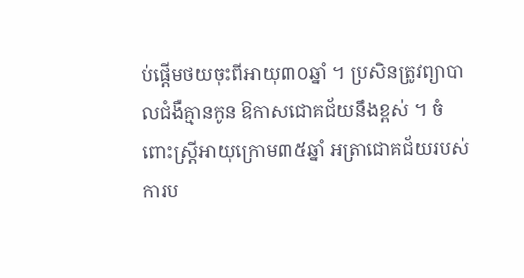ប់ផ្តើមថយចុះពីអាយុ៣០ឆ្នាំ ។ ប្រសិនត្រូវព្យាបាលជំងឺគ្មានកូន ឱកាសជោគជ័យនឹងខ្ពស់ ។ ចំពោះស្ត្រីអាយុក្រោម៣៥ឆ្នាំ អត្រាជោគជ័យរបស់ការប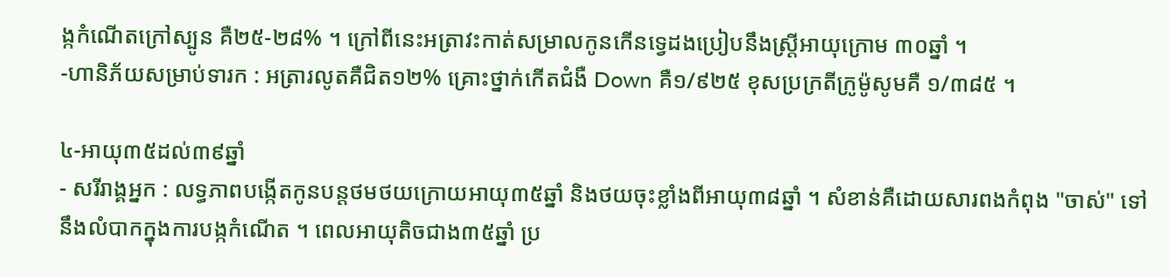ង្កកំណើតក្រៅស្បូន គឺ២៥-២៨% ។ ក្រៅពីនេះអត្រាវះកាត់សម្រាលកូនកើនទ្វេដងប្រៀបនឹងស្ត្រីអាយុក្រោម ៣០ឆ្នាំ ។
-ហានិភ័យសម្រាប់ទារក : អត្រារលូតគឺជិត១២% គ្រោះថ្នាក់កើតជំងឺ Down គឺ១/៩២៥ ខុសប្រក្រតីក្រូម៉ូសូមគឺ ១/៣៨៥ ។

៤-អាយុ៣៥ដល់៣៩ឆ្នាំ
- សរីរាង្គអ្នក : លទ្ធភាពបង្កើតកូនបន្តថមថយក្រោយអាយុ៣៥ឆ្នាំ និងថយចុះខ្លាំងពីអាយុ៣៨ឆ្នាំ ។ សំខាន់គឺដោយសារពងកំពុង "ចាស់" ទៅនឹងលំបាកក្នុងការបង្កកំណើត ។ ពេលអាយុតិចជាង៣៥ឆ្នាំ ប្រ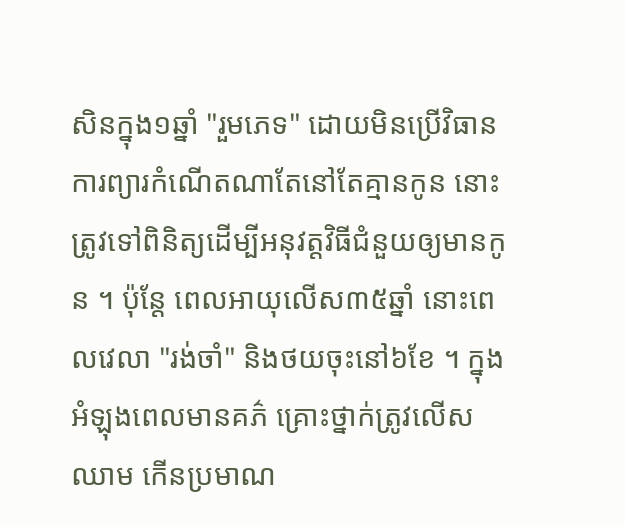សិនក្នុង១ឆ្នាំ "រួមភេទ" ដោយមិនប្រើវិធានការព្យារកំណើតណាតែនៅតែគ្មានកូន នោះត្រូវទៅពិនិត្យដើម្បីអនុវត្តវិធីជំនួយឲ្យមានកូន ។ ប៉ុន្តែ ពេលអាយុលើស៣៥ឆ្នាំ នោះពេលវេលា "រង់ចាំ" និងថយចុះនៅ៦ខែ ។ ក្នុងអំឡុងពេលមានគភ៌ គ្រោះថ្នាក់ត្រូវលើសឈាម កើនប្រមាណ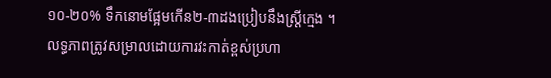១០-២០% ទឹកនោមផ្អែមកើន២-៣ដងប្រៀបនឹងស្ត្រីក្មេង ។ លទ្ធភាពត្រូវសម្រាលដោយការវះកាត់ខ្ពស់ប្រហា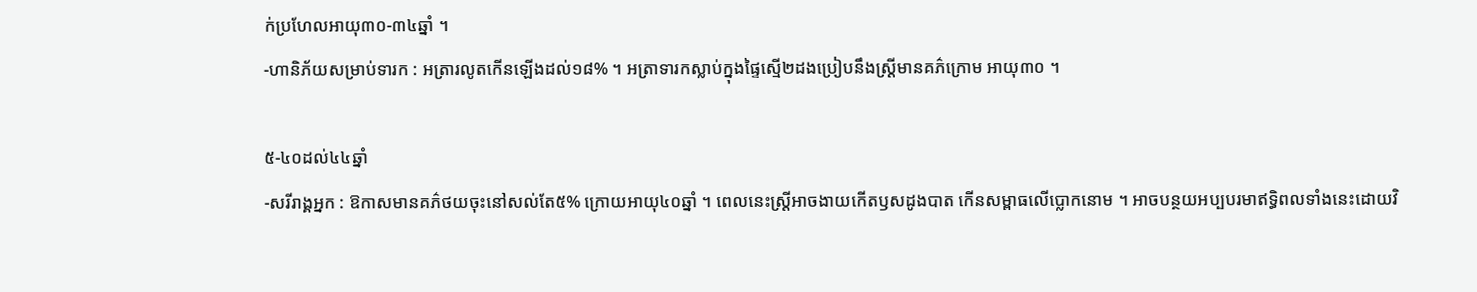ក់ប្រហែលអាយុ៣០-៣៤ឆ្នាំ ។
-ហានិភ័យសម្រាប់ទារក : អត្រារលូតកើនឡើងដល់១៨% ។ អត្រាទារកស្លាប់ក្នុងផ្ទៃស្មើ២ដងប្រៀបនឹងស្ត្រីមានគភ៌ក្រោម អាយុ៣០ ។

៥-៤០ដល់៤៤ឆ្នាំ
-សរីរាង្គអ្នក : ឱកាសមានគភ៌ថយចុះនៅសល់តែ៥% ក្រោយអាយុ៤០ឆ្នាំ ។ ពេលនេះស្ត្រីអាចងាយកើតឫសដូងបាត កើនសម្ពាធលើប្លោកនោម ។ អាចបន្ថយអប្បបរមាឥទ្ធិពលទាំងនេះដោយវិ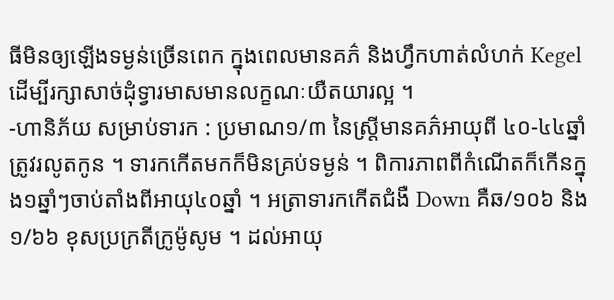ធីមិនឲ្យឡើងទម្ងន់ច្រើនពេក ក្នុងពេលមានគភ៌ និងហ្វឹកហាត់លំហក់ Kegel ដើម្បីរក្សាសាច់ដុំទ្វារមាសមានលក្ខណៈយឺតយារល្អ ។
-ហានិភ័យ សម្រាប់ទារក : ប្រមាណ១/៣ នៃស្ត្រីមានគភ៌អាយុពី ៤០-៤៤ឆ្នាំ ត្រូវរលូតកូន ។ ទារកកើតមកក៏មិនគ្រប់ទម្ងន់ ។ ពិការភាពពីកំណើតក៏កើនក្នុង១ឆ្នាំៗចាប់តាំងពីអាយុ៤០ឆ្នាំ ។ អត្រាទារកកើតជំងឺ Down គឺឆ/១០៦ និង១/៦៦ ខុសប្រក្រតីក្រូម៉ូសូម ។ ដល់អាយុ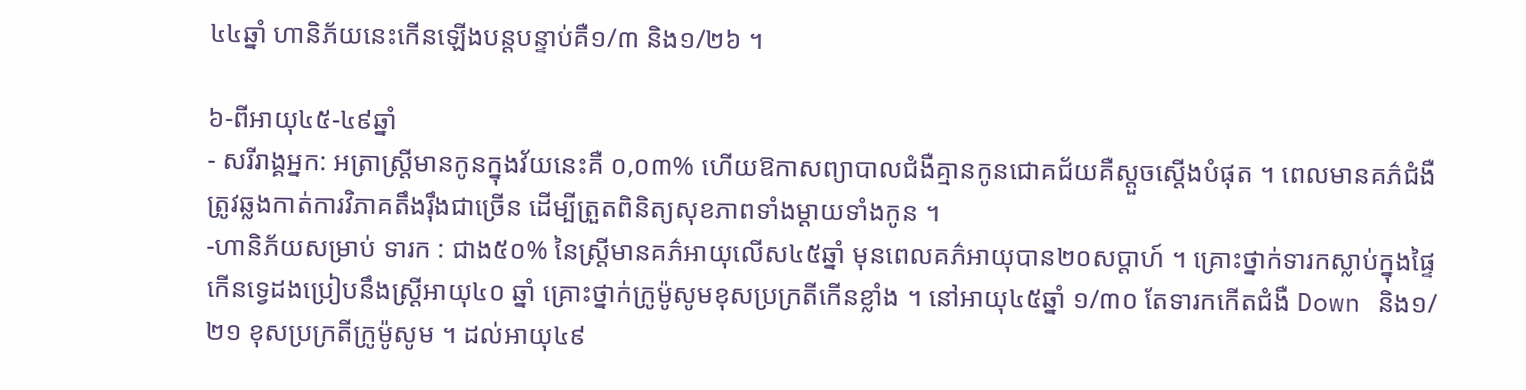៤៤ឆ្នាំ ហានិភ័យនេះកើនឡើងបន្តបន្ទាប់គឺ១/៣ និង១/២៦ ។

៦-ពីអាយុ៤៥-៤៩ឆ្នាំ
- សរីរាង្គអ្នក: អត្រាស្ត្រីមានកូនក្នុងវ័យនេះគឺ ០,០៣% ហើយឱកាសព្យាបាលជំងឺគ្មានកូនជោគជ័យគឺស្តួចស្តើងបំផុត ។ ពេលមានគភ៌ជំងឺត្រូវឆ្លងកាត់ការវិភាគតឹងរ៉ឹងជាច្រើន ដើម្បីត្រួតពិនិត្យសុខភាពទាំងម្តាយទាំងកូន ។
-ហានិភ័យសម្រាប់ ទារក : ជាង៥០% នៃស្ត្រីមានគភ៌អាយុលើស៤៥ឆ្នាំ មុនពេលគភ៌អាយុបាន២០សប្តាហ៍ ។ គ្រោះថ្នាក់ទារកស្លាប់ក្នុងផ្ទៃកើនទ្វេដងប្រៀបនឹងស្ត្រីអាយុ៤០ ឆ្នាំ គ្រោះថ្នាក់ក្រូម៉ូសូមខុសប្រក្រតីកើនខ្លាំង ។ នៅអាយុ៤៥ឆ្នាំ ១/៣០ តែទារកកើតជំងឺ Down និង១/២១ ខុសប្រក្រតីក្រូម៉ូសូម ។ ដល់អាយុ៤៩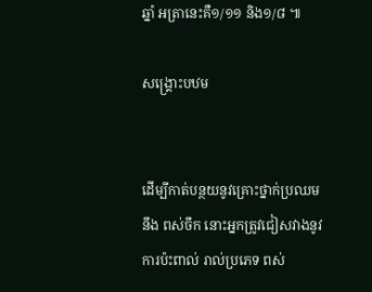ឆ្នាំ អត្រានេះគឺ១/១១ និង១/៨ ៕

សង្គ្រោះបឋម


ដើម្បីកាត់បន្ថយនូវគ្រោះថ្នាក់ប្រឈមនឹង ពស់ចឹក នោះអ្នកត្រូវជៀសវាងនូវការប៉ះពាល់ រាល់ប្រភេទ ពស់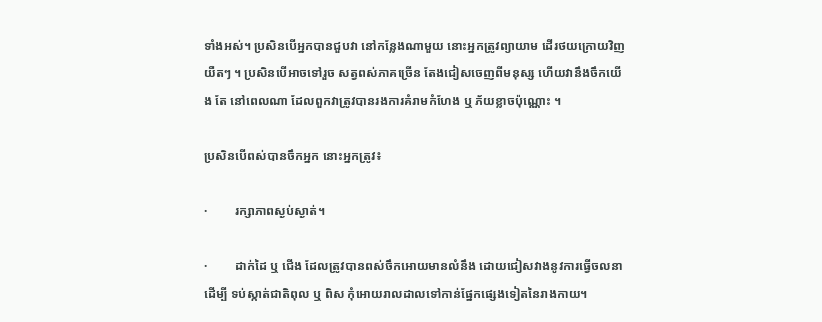ទាំងអស់។ ប្រសិនបើអ្នកបានជួបវា នៅកន្លែងណាមួយ នោះអ្នកត្រូវព្យាយាម ដើរថយក្រោយវិញ យឺតៗ ។ ប្រសិនបើអាចទៅរួច សត្វពស់ភាគច្រើន តែងជៀសចេញពីមនុស្ស ហើយវានឹងចឹកយើង តែ នៅពេលណា ដែលពួកវាត្រូវបានរងការគំរាមកំហែង ឬ ភ័យខ្លាចប៉ុណ្ណោះ ។

ប្រសិនបើពស់បានចឹកអ្នក នោះអ្នកត្រូវ៖

·         រក្សាភាពស្ងប់ស្ងាត់។

·         ដាក់ដៃ ឬ ជើង ដែលត្រូវបានពស់ចឹកអោយមានលំនឹង ដោយជៀសវាងនូវការធ្វើចលនា ដើម្បី ទប់ស្កាត់ជាតិពុល ឬ ពិស កុំអោយរាលដាលទៅកាន់ផ្នែកផ្សេងទៀតនៃរាងកាយ។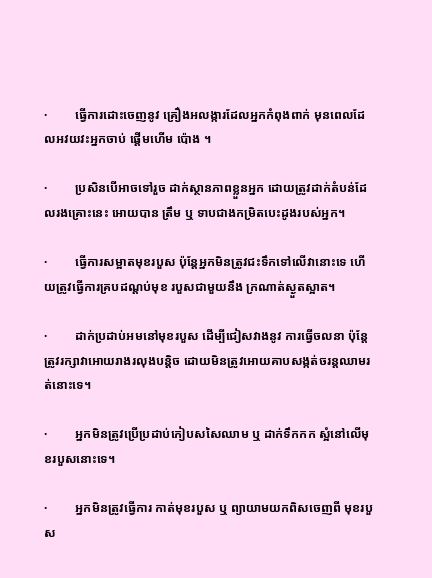·         ធ្វើការដោះចេញនូវ គ្រឿងអលង្ការដែលអ្នកកំពុងពាក់ មុនពេលដែលអវយវះអ្នកចាប់ ផ្តើមហើម ប៉ោង ។

·         ប្រសិនបើអាចទៅរួច ដាក់ស្ថានភាពខ្លួនអ្នក ដោយត្រូវដាក់តំបន់ដែលរងគ្រោះនេះ អោយបាន ត្រឹម ឬ ទាបជាងកម្រិតបេះដូងរបស់អ្នក។

·         ធ្វើការសម្អាតមុខរបួស ប៉ុន្តែអ្នកមិនត្រូវជះទឹកទៅលើវានោះទេ ហើយត្រូវធ្វើការគ្របដណ្តប់មុខ របួសជាមួយនឹង ក្រណាត់ស្ងួតស្អាត។

·         ដាក់ប្រដាប់អមនៅមុខរបួស ដើម្បីជៀសវាងនូវ ការធ្វើចលនា ប៉ុន្តែត្រូវរក្សាវាអោយរាងរលុងបន្តិច ដោយមិនត្រូវអោយគាបសង្កត់ចរន្តឈាមរត់នោះទេ។

·         អ្នកមិនត្រូវប្រើប្រដាប់កៀបសសៃឈាម ឬ ដាក់ទឹកកក ស្អំនៅលើមុខរបួសនោះទេ។

·         អ្នកមិនត្រូវធ្វើការ កាត់មុខរបួស ឬ ព្យាយាមយកពិសចេញពី មុខរបួស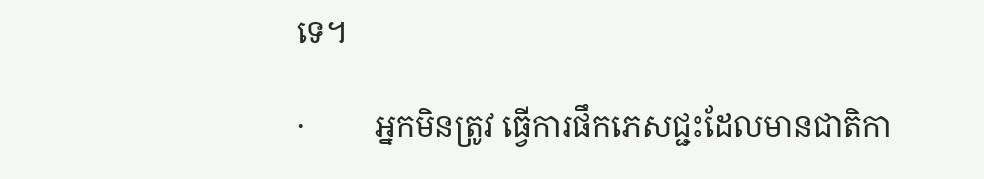ទេ។

·         អ្នកមិនត្រូវ ធ្វើការផឹកភេសជ្ជះដែលមានជាតិកា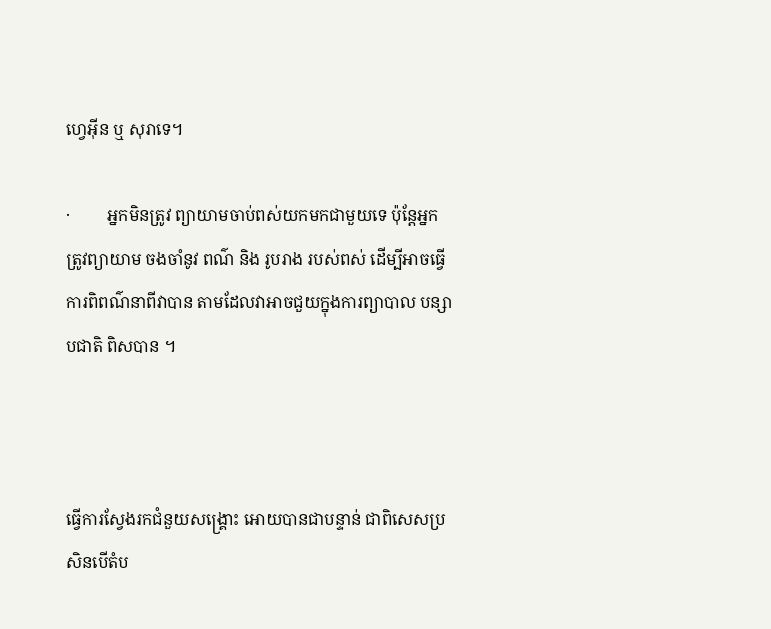ហ្វេអ៊ីន ឬ សុរាទេ។

·         អ្នកមិនត្រូវ ព្យាយាមចាប់ពស់យកមកជាមួយទេ ប៉ុន្តែអ្នកត្រូវព្យាយាម ចងចាំនូវ ពណ៌ និង រូបរាង របស់ពស់ ដើម្បីអាចធ្វើការពិពណ៌នាពីវាបាន តាមដែលវាអាចជួយក្នុងការព្យាបាល បន្សាបជាតិ ពិសបាន ។



ធ្វើការស្វែងរកជំនួយសង្គ្រោះ អោយបានជាបន្ទាន់ ជាពិសេសប្រសិនបើតំប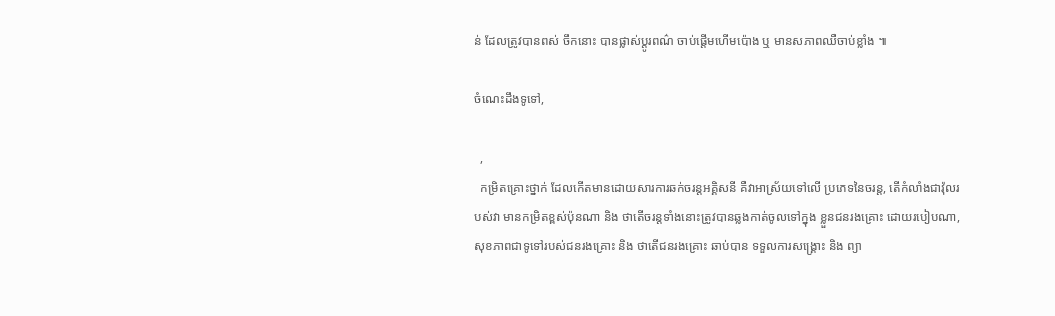ន់ ដែលត្រូវបានពស់ ចឹកនោះ បានផ្លាស់ប្តូរពណ៌ ចាប់ផ្តើមហើមប៉ោង ឬ មានសភាពឈឺចាប់ខ្លាំង ៕

ចំណេះដឹងទូទៅ,

  ,
  កម្រិតគ្រោះថ្នាក់ ដែលកើតមានដោយសារការឆក់ចរន្តអគ្គិសនី គឺវាអាស្រ័យទៅលើ ប្រភេទនៃចរន្ត, តើកំលាំងជាវ៉ុលរបស់វា មានកម្រិតខ្ពស់ប៉ុនណា និង ថាតើចរន្តទាំងនោះត្រូវបានឆ្លងកាត់ចូលទៅក្នុង ខ្លួនជនរងគ្រោះ ដោយរបៀបណា, សុខភាពជាទូទៅរបស់ជនរងគ្រោះ និង ថាតើជនរងគ្រោះ ឆាប់បាន ទទួលការសង្គ្រោះ និង ព្យា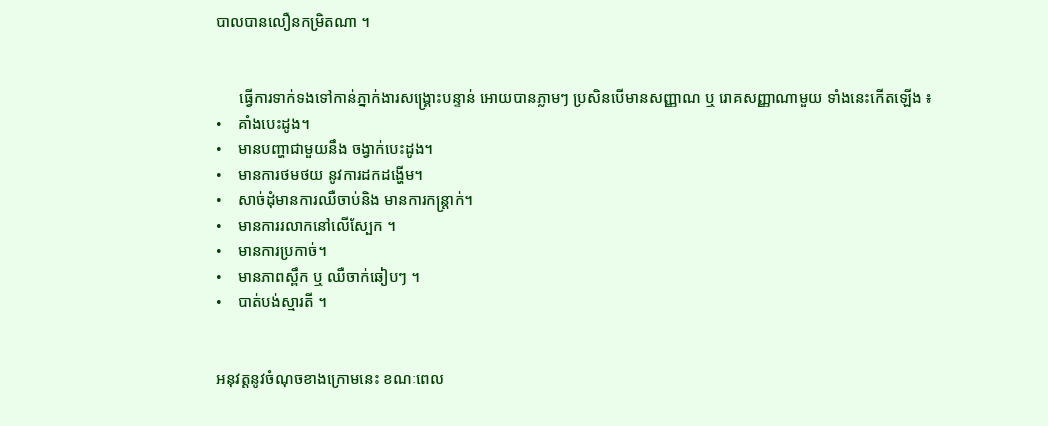បាលបានលឿនកម្រិតណា ។


      ធ្វើការទាក់ទងទៅកាន់ភ្នាក់ងារសង្គ្រោះបន្ទាន់ អោយបានភ្លាមៗ ប្រសិនបើមានសញ្ញាណ ឬ រោគសញ្ញាណាមួយ ទាំងនេះកើតឡើង ៖
•    គាំងបេះដូង។
•    មានបញ្ហាជាមួយនឹង ចង្វាក់បេះដូង។
•    មានការថមថយ នូវការដកដង្ហើម។
•    សាច់ដុំមានការឈឺចាប់និង មានការកន្ត្រាក់។
•    មានការរលាកនៅលើស្បែក ។
•    មានការប្រកាច់។
•    មានភាពស្ពឹក ឬ ឈឺចាក់ឆៀបៗ ។
•    បាត់បង់ស្មារតី ។


អនុវត្តនូវចំណុចខាងក្រោមនេះ ខណៈពេល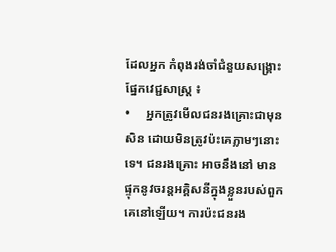ដែលអ្នក កំពុងរង់ចាំជំនួយសង្គ្រោះផ្នែកវេជ្ជសាស្ត្រ ៖
•     អ្នកត្រូវមើលជនរងគ្រោះជាមុនសិន ដោយមិនត្រូវប៉ះគេភ្លាមៗនោះទេ។ ជនរងគ្រោះ អាចនឹងនៅ មាន ផ្ទុកនូវចរន្តអគ្គិសនីក្នុងខ្លួនរបស់ពួកគេនៅឡើយ។ ការប៉ះជនរង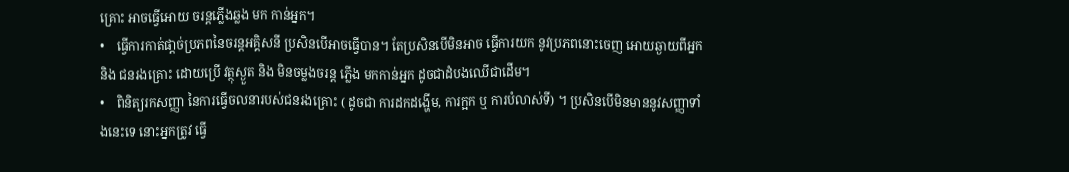គ្រោះ អាចធ្វើអោយ ចរន្តភ្លើងឆ្លង មក កាន់អ្នក។
•    ធ្វើការកាត់ផា្តច់ប្រភពនៃចរន្តអគ្គិសនី ប្រសិនបើអាចធ្វើបាន។ តែប្រសិនបើមិនអាច ធ្វើការយក នូវប្រភពនោះចេញ អោយឆ្ងាយពីអ្នក និង ជនរងគ្រោះ ដោយប្រើ វត្ថុស្ងួត និង មិនចម្លងចរន្ត ភ្លើង មកកាន់អ្នក ដូចជាដំបងឈើជាដើម។
•    ពិនិត្យរកសញ្ញា នៃការធ្វើចលនារបស់ជនរងគ្រោះ ( ដូចជា ការដកដង្ហើម, ការក្អក ឬ ការបំលាស់ទី) ។ ប្រសិនបើមិនមាននូវសញ្ញាទាំងនេះទេ នោះអ្នកត្រូវ ធ្វើ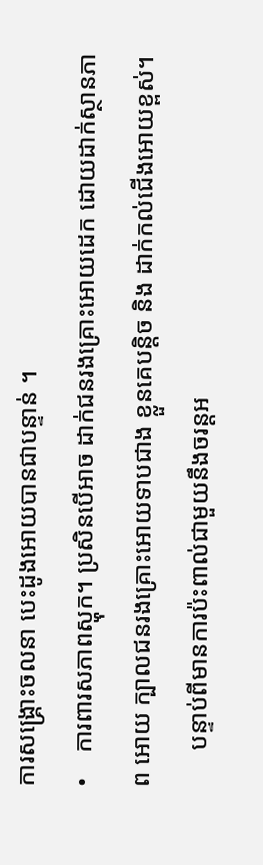ការសង្គ្រោះចលនា បេះដូងអោយបានជាបន្ទាន់ ។
•    ការពារសភាពស្ហុក។ ប្រសិនបើអាច ដាក់ជនរងគ្រោះអោយដេក ដោយដាក់ស្ថានភាព អោយ ក្បាលជនរងគ្រោះអោយទាបជាង ខ្លួនគេបន្តិច និង ដាក់កល់ជើងអោយខ្ពស់។
      បន្ទាប់ពីមានការប៉ះពាល់ជាមួយនឹងចរន្តអ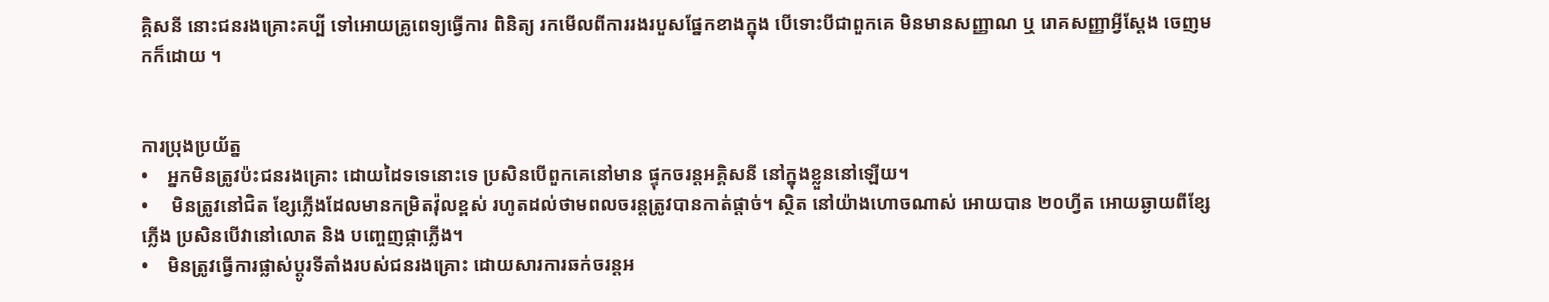គ្គិសនី នោះជនរងគ្រោះគប្បី ទៅអោយគ្រូពេទ្យធ្វើការ ពិនិត្យ រកមើលពីការរងរបួសផ្នែកខាងក្នុង បើទោះបីជាពួកគេ មិនមានសញ្ញាណ ឬ រោគសញ្ញាអ្វីស្តែង ចេញមកក៏ដោយ ។


ការប្រុងប្រយ័ត្ន
•    អ្នកមិនត្រូវប៉ះជនរងគ្រោះ ដោយដៃទទេនោះទេ ប្រសិនបើពួកគេនៅមាន ផ្ទុកចរន្តអគ្គិសនី នៅក្នុងខ្លួននៅឡើយ។
•     មិនត្រូវនៅជិត ខ្សែភ្លើងដែលមានកម្រិតវ៉ុលខ្ពស់ រហូតដល់ថាមពលចរន្តត្រូវបានកាត់ផ្តាច់។ ស្ថិត នៅយ៉ាងហោចណាស់ អោយបាន ២០ហ្វីត អោយឆ្ងាយពីខ្សែភ្លើង ប្រសិនបើវានៅលោត និង បញ្ចេញផ្កាភ្លើង។
•    មិនត្រូវធ្វើការផ្លាស់ប្តូរទីតាំងរបស់ជនរងគ្រោះ ដោយសារការឆក់ចរន្តអ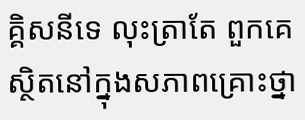គ្គិសនីទេ លុះត្រាតែ ពួកគេ ស្ថិតនៅក្នុងសភាពគ្រោះថ្នា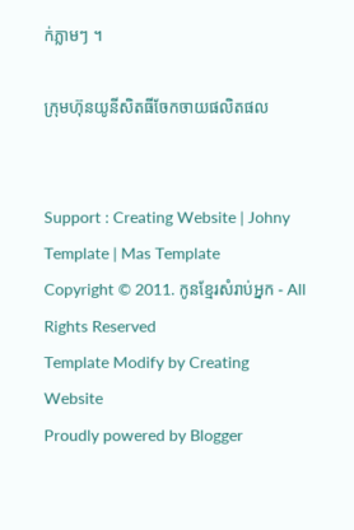ក់ភ្លាមៗ ។

ក្រុមហ៊ុនយូនីសិតធីចែកចាយផលិតផល


Support : Creating Website | Johny Template | Mas Template
Copyright © 2011. កូនខ្មែរសំរាប់អ្នក - All Rights Reserved
Template Modify by Creating Website
Proudly powered by Blogger